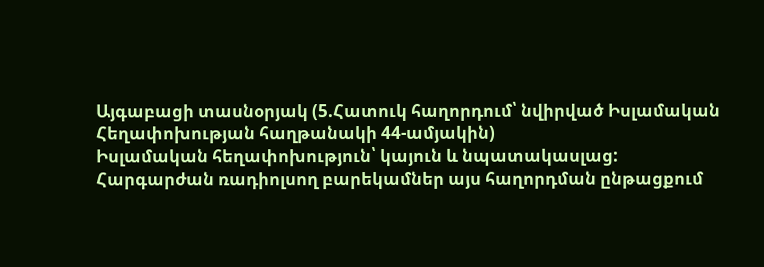Այգաբացի տասնօրյակ (5.Հատուկ հաղորդում՝ նվիրված Իսլամական Հեղափոխության հաղթանակի 44-ամյակին)
Իսլամական հեղափոխություն՝ կայուն և նպատակասլաց:
Հարգարժան ռադիոլսող բարեկամներ այս հաղորդման ընթացքում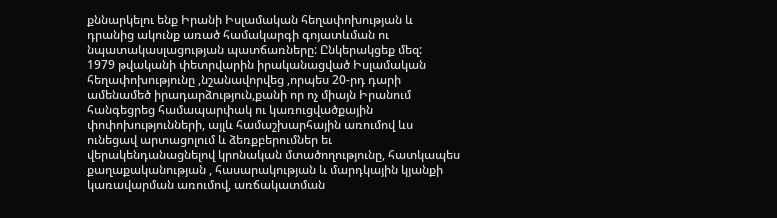քննարկելու ենք Իրանի Իսլամական հեղափոխության և դրանից ակունք առած համակարգի գոյատևման ու նպատակասլացության պատճառները: Ընկերակցեք մեզ:
1979 թվականի փետրվարին իրականացված Իսլամական հեղափոխությունը ,նշանավորվեց ,որպես 20-րդ դարի ամենամեծ իրադարձություն,քանի որ ոչ միայն Իրանում հանգեցրեց համապարփակ ու կառուցվածքային փոփոխությունների, այլև համաշխարհային առումով ևս ունեցավ արտացոլում և ձեռքբերումներ եւ վերակենդանացնելով կրոնական մտածողությունը, հատկապես քաղաքականության , հասարակության և մարդկային կյանքի կառավարման առումով, առճակատման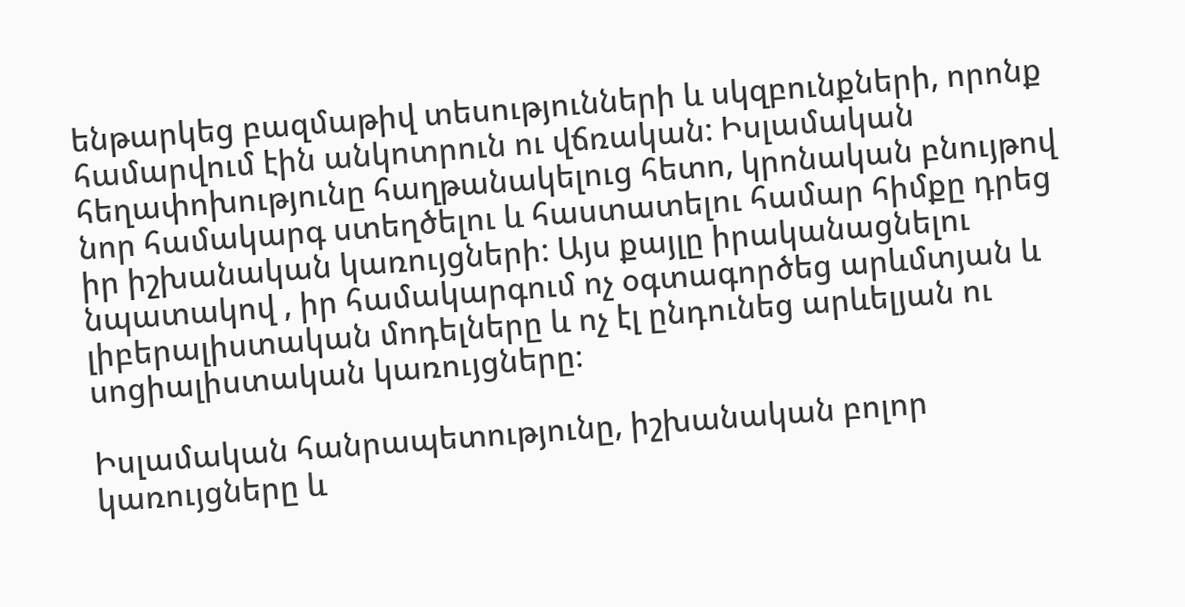ենթարկեց բազմաթիվ տեսությունների և սկզբունքների, որոնք համարվում էին անկոտրուն ու վճռական: Իսլամական հեղափոխությունը հաղթանակելուց հետո, կրոնական բնույթով նոր համակարգ ստեղծելու և հաստատելու համար հիմքը դրեց իր իշխանական կառույցների: Այս քայլը իրականացնելու նպատակով , իր համակարգում ոչ օգտագործեց արևմտյան և լիբերալիստական մոդելները և ոչ էլ ընդունեց արևելյան ու սոցիալիստական կառույցները։

Իսլամական հանրապետությունը, իշխանական բոլոր կառույցները և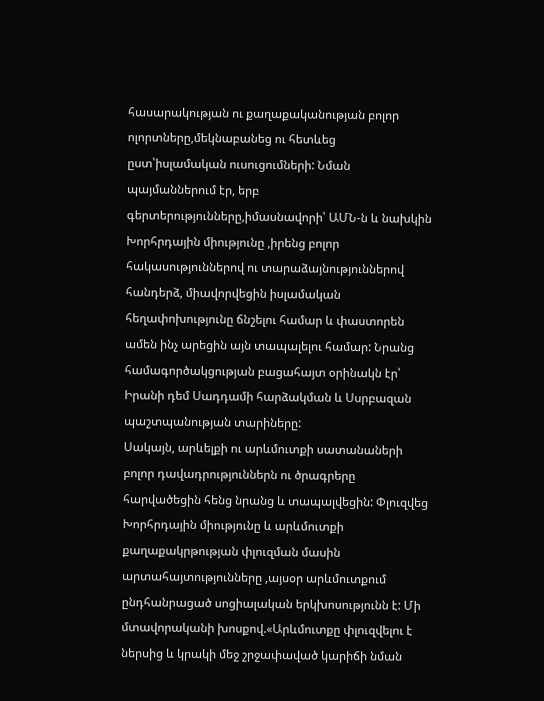հասարակության ու քաղաքականության բոլոր ոլորտները,մեկնաբանեց ու հետևեց ըստ՝իսլամական ուսուցումների: Նման պայմաններում էր, երբ գերտերությունները,իմասնավորի՝ ԱՄՆ-ն և նախկին Խորհրդային միությունը ,իրենց բոլոր հակասություններով ու տարաձայնություններով հանդերձ, միավորվեցին իսլամական հեղափոխությունը ճնշելու համար և փաստորեն ամեն ինչ արեցին այն տապալելու համար: Նրանց համագործակցության բացահայտ օրինակն էր՝ Իրանի դեմ Սադդամի հարձակման և Սսրբազան պաշտպանության տարիները:
Սակայն, արևելքի ու արևմուտքի սատանաների բոլոր դավադրություններն ու ծրագրերը հարվածեցին հենց նրանց և տապալվեցին: Փլուզվեց Խորհրդային միությունը և արևմուտքի քաղաքակրթության փլուզման մասին արտահայտությունները ,այսօր արևմուտքում ընդհանրացած սոցիալական երկխոսությունն է: Մի մտավորականի խոսքով.«Արևմուտքը փլուզվելու է ներսից և կրակի մեջ շրջափաված կարիճի նման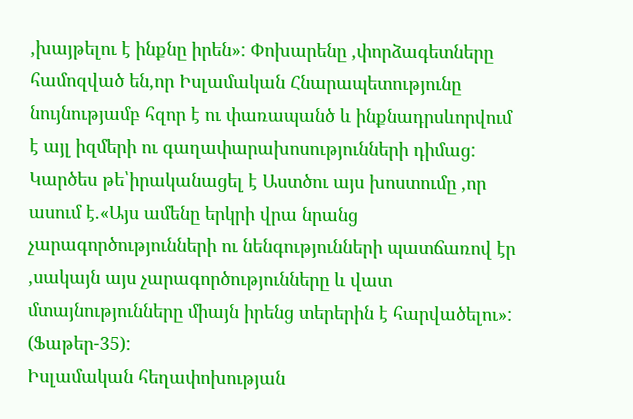,խայթելու է ինքնը իրեն»: Փոխարենը ,փորձագետները համոզված են,որ Իսլամական Հնարապետությունը նույնությամբ հզոր է ու փառապանծ և ինքնադրսևորվում է այլ իզմերի ու գաղափարախոսությունների դիմաց: Կարծես թե՝իրականացել է Աստծու այս խոստումը ,որ ասում է.«Այս ամենը երկրի վրա նրանց չարագործությունների ու նենգությունների պատճառով էր ,սակայն այս չարագործությունները և վատ մտայնությունները միայն իրենց տերերին է հարվածելու»: (Ֆաթեր-35):
Իսլամական հեղափոխության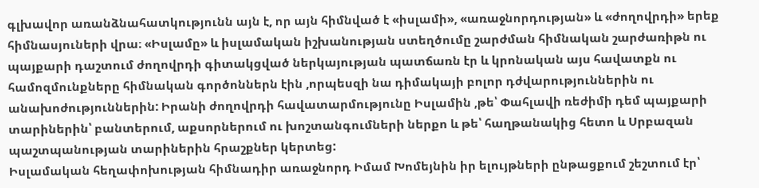գլխավոր առանձնահատկությունն այն է, որ այն հիմնված է «իսլամի», «առաջնորդության» և «ժողովրդի» երեք հիմնասյուների վրա։ «Իսլամը» և իսլամական իշխանության ստեղծումը շարժման հիմնական շարժառիթն ու պայքարի դաշտում ժողովրդի գիտակցված ներկայության պատճառն էր և կրոնական այս հավատքն ու համոզմունքները հիմնական գործոններն էին ,որպեսզի նա դիմակայի բոլոր դժվարություններին ու անախոժություններին: Իրանի ժողովրդի հավատարմությունը Իսլամին ,թե՝ Փահլավի ռեժիմի դեմ պայքարի տարիներին՝ բանտերում, աքսորներում ու խոշտանգումների ներքո և թե՝ հաղթանակից հետո և Սրբազան պաշտպանության տարիներին հրաշքներ կերտեց:
Իսլամական հեղափոխության հիմնադիր առաջնորդ Իմամ Խոմեյնին իր ելույթների ընթացքում շեշտում էր՝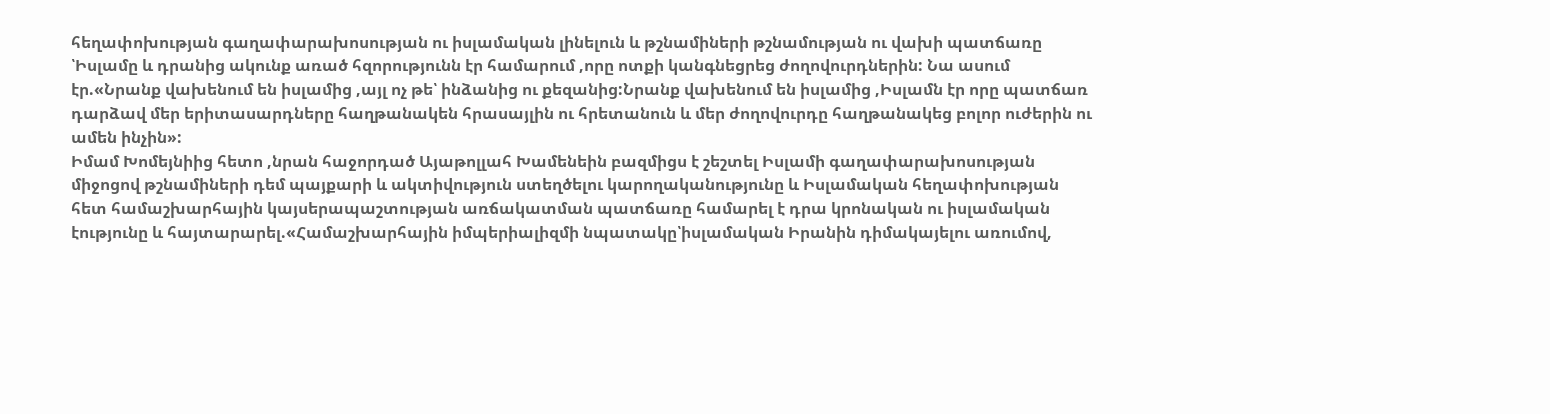հեղափոխության գաղափարախոսության ու իսլամական լինելուն և թշնամիների թշնամության ու վախի պատճառը ՝Իսլամը և դրանից ակունք առած հզորությունն էր համարում ,որը ոտքի կանգնեցրեց ժողովուրդներին: Նա ասում էր.«Նրանք վախենում են իսլամից ,այլ ոչ թե՝ ինձանից ու քեզանից:Նրանք վախենում են իսլամից ,Իսլամն էր որը պատճառ դարձավ մեր երիտասարդները հաղթանակեն հրասայլին ու հրետանուն և մեր ժողովուրդը հաղթանակեց բոլոր ուժերին ու ամեն ինչին»:
Իմամ Խոմեյնիից հետո ,նրան հաջորդած Այաթոլլահ Խամենեին բազմիցս է շեշտել Իսլամի գաղափարախոսության միջոցով թշնամիների դեմ պայքարի և ակտիվություն ստեղծելու կարողականությունը և Իսլամական հեղափոխության հետ համաշխարհային կայսերապաշտության առճակատման պատճառը համարել է դրա կրոնական ու իսլամական էությունը և հայտարարել.«Համաշխարհային իմպերիալիզմի նպատակը՝իսլամական Իրանին դիմակայելու առումով,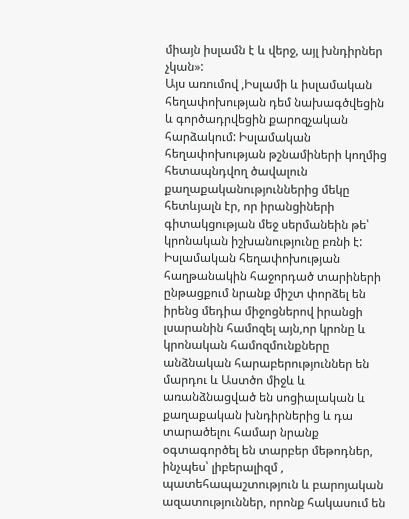միայն իսլամն է և վերջ, այլ խնդիրներ չկան»:
Այս առումով ,Իսլամի և իսլամական հեղափոխության դեմ նախագծվեցին և գործադրվեցին քարոզչական հարձակում: Իսլամական հեղափոխության թշնամիների կողմից հետապնդվող ծավալուն քաղաքականություններից մեկը հետևյալն էր, որ իրանցիների գիտակցության մեջ սերմանեին թե՝ կրոնական իշխանությունը բռնի է: Իսլամական հեղափոխության հաղթանակին հաջորդած տարիների ընթացքում նրանք միշտ փորձել են իրենց մեդիա միջոցներով իրանցի լսարանին համոզել այն,որ կրոնը և կրոնական համոզմունքները անձնական հարաբերություններ են մարդու և Աստծո միջև և առանձնացված են սոցիալական և քաղաքական խնդիրներից և դա տարածելու համար նրանք օգտագործել են տարբեր մեթոդներ, ինչպես՝ լիբերալիզմ , պատեհապաշտություն և բարոյական ազատություններ, որոնք հակասում են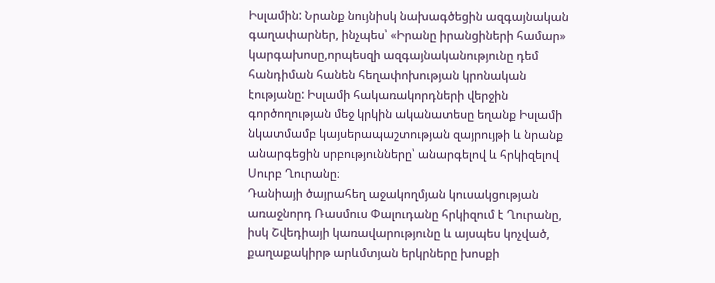Իսլամին: Նրանք նույնիսկ նախագծեցին ազգայնական գաղափարներ, ինչպես՝ «Իրանը իրանցիների համար» կարգախոսը,որպեսզի ազգայնականությունը դեմ հանդիման հանեն հեղափոխության կրոնական էությանը: Իսլամի հակառակորդների վերջին գործողության մեջ կրկին ականատեսը եղանք Իսլամի նկատմամբ կայսերապաշտության զայրույթի և նրանք անարգեցին սրբությունները՝ անարգելով և հրկիզելով Սուրբ Ղուրանը։
Դանիայի ծայրահեղ աջակողմյան կուսակցության առաջնորդ Ռասմուս Փալուդանը հրկիզում է Ղուրանը, իսկ Շվեդիայի կառավարությունը և այսպես կոչված, քաղաքակիրթ արևմտյան երկրները խոսքի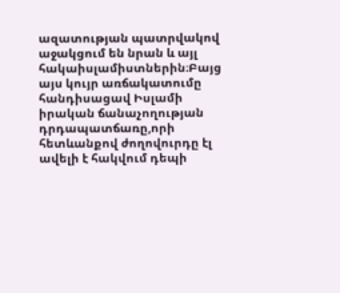ազատության պատրվակով աջակցում են նրան և այլ հակաիսլամիստներին։Բայց այս կույր առճակատումը հանդիսացավ Իսլամի իրական ճանաչողության դրդապատճառը,որի հետևանքով ժողովուրդը էլ ավելի է հակվում դեպի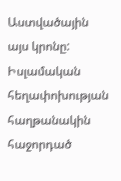Աստվածային այս կրոնը:
Իսլամական հեղափոխության հաղթանակին հաջորդած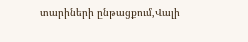տարիների ընթացքում,Վալի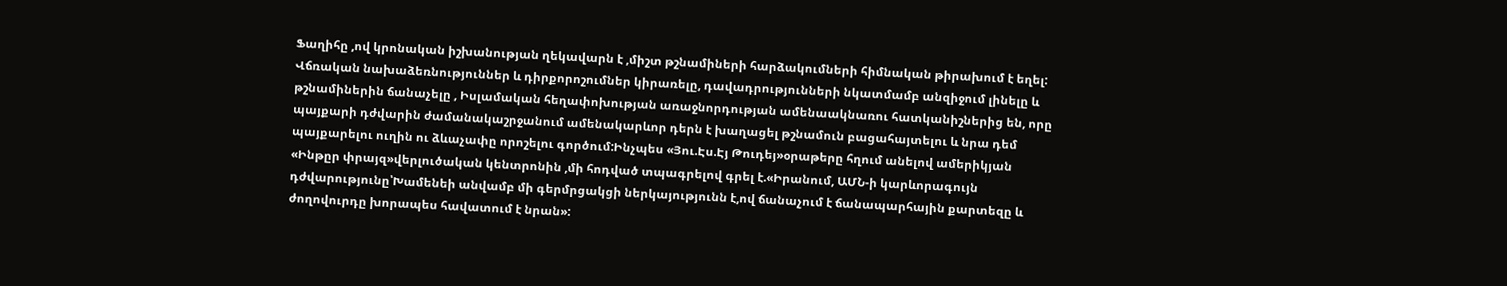Ֆաղիհը ,ով կրոնական իշխանության ղեկավարն է ,միշտ թշնամիների հարձակումների հիմնական թիրախում է եղել: Վճռական նախաձեռնություններ և դիրքորոշումներ կիրառելը, դավադրությունների նկատմամբ անզիջում լինելը և թշնամիներին ճանաչելը , Իսլամական հեղափոխության առաջնորդության ամենաակնառու հատկանիշներից են, որը պայքարի դժվարին ժամանակաշրջանում ամենակարևոր դերն է խաղացել թշնամուն բացահայտելու և նրա դեմ պայքարելու ուղին ու ձևաչափը որոշելու գործում:Ինչպես «Յու.Էս.Էյ Թուդեյ»օրաթերը հղում անելով ամերիկյան «Ինթըր փրայզ»վերլուծական կենտրոնին ,մի հոդված տպագրելով գրել է.«Իրանում, ԱՄՆ-ի կարևորագույն դժվարությունը՝Խամենեի անվամբ մի գերմրցակցի ներկայությունն է,ով ճանաչում է ճանապարհային քարտեզը և ժողովուրդը խորապես հավատում է նրան»: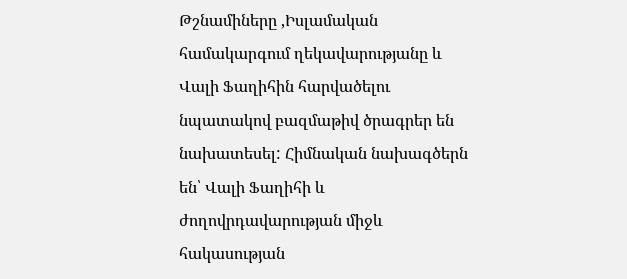Թշնամիները ,Իսլամական համակարգում ղեկավարությանը և Վալի Ֆաղիհին հարվածելու նպատակով բազմաթիվ ծրագրեր են նախատեսել: Հիմնական նախագծերն են՝ Վալի Ֆաղիհի և ժողովրդավարության միջև հակասության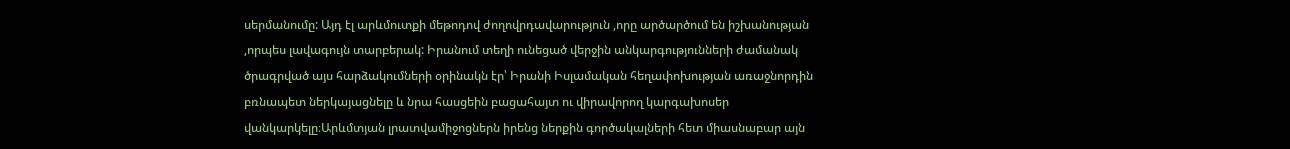սերմանումը: Այդ էլ արևմուտքի մեթոդով ժողովրդավարություն ,որը արծարծում են իշխանության ,որպես լավագույն տարբերակ: Իրանում տեղի ունեցած վերջին անկարգությունների ժամանակ ծրագրված այս հարձակումների օրինակն էր՝ Իրանի Իսլամական հեղափոխության առաջնորդին բռնապետ ներկայացնելը և նրա հասցեին բացահայտ ու վիրավորող կարգախոսեր վանկարկելը։Արևմտյան լրատվամիջոցներն իրենց ներքին գործակալների հետ միասնաբար այն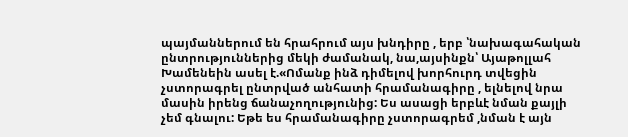պայմաններում են հրահրում այս խնդիրը , երբ ՝նախագահական ընտրություններից մեկի ժամանակ, նա,այսինքն՝ Այաթոլլահ Խամենեին ասել է.«Ոմանք ինձ դիմելով խորհուրդ տվեցին չստորագրել ընտրված անհատի հրամանագիրը , ելնելով նրա մասին իրենց ճանաչողությունից: Ես ասացի երբևէ նման քայլի չեմ գնալու: Եթե ես հրամանագիրը չստորագրեմ ,նման է այն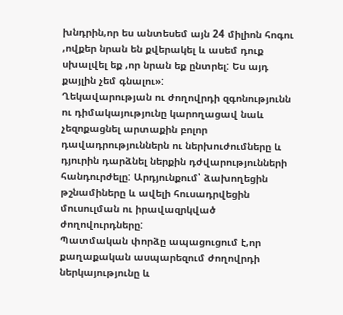խնդրին,որ ես անտեսեմ այն 24 միլիոն հոգու ,ովքեր նրան են քվերակել և ասեմ դուք սխալվել եք ,որ նրան եք ընտրել: Ես այդ քայլին չեմ գնալու»:
Ղեկավարության ու ժողովրդի զգոնությունն ու դիմակայությունը կարողացավ նաև չեզոքացնել արտաքին բոլոր դավադրություններն ու ներխուժումները և դյուրին դարձնել ներքին դժվարությունների հանդուրժելը: Արդյունքում՝ ձախողեցին թշնամիները և ավելի հուսադրվեցին մուսուլման ու իրավազրկված ժողովուրդները:
Պատմական փորձը ապացուցում է,որ քաղաքական ասպարեզում ժողովրդի ներկայությունը և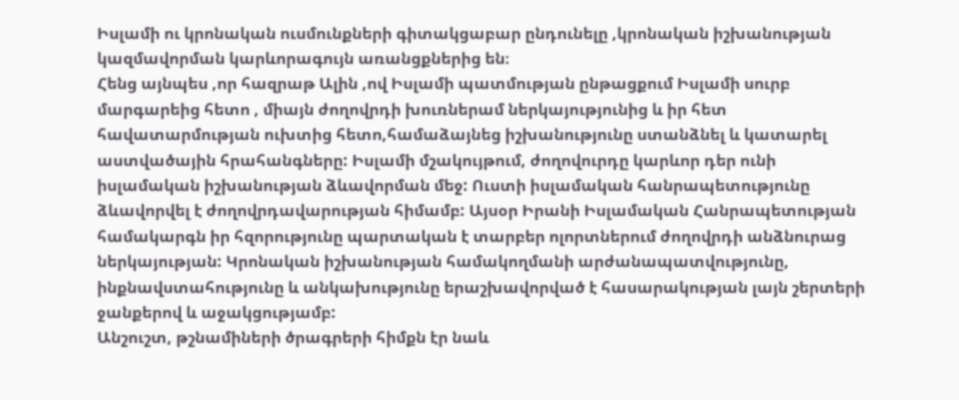Իսլամի ու կրոնական ուսմունքների գիտակցաբար ընդունելը ,կրոնական իշխանության կազմավորման կարևորագույն առանցքներից են։
Հենց այնպես ,որ հազրաթ Ալին ,ով Իսլամի պատմության ընթացքում Իսլամի սուրբ մարգարեից հետո , միայն ժողովրդի խուռներամ ներկայությունից և իր հետ հավատարմության ուխտից հետո,համաձայնեց իշխանությունը ստանձնել և կատարել աստվածային հրահանգները: Իսլամի մշակույթում, ժողովուրդը կարևոր դեր ունի իսլամական իշխանության ձևավորման մեջ: Ուստի իսլամական հանրապետությունը ձևավորվել է ժողովրդավարության հիմամբ: Այսօր Իրանի Իսլամական Հանրապետության համակարգն իր հզորությունը պարտական է տարբեր ոլորտներում ժողովրդի անձնուրաց ներկայության: Կրոնական իշխանության համակողմանի արժանապատվությունը, ինքնավստահությունը և անկախությունը երաշխավորված է հասարակության լայն շերտերի ջանքերով և աջակցությամբ:
Անշուշտ, թշնամիների ծրագրերի հիմքն էր նաև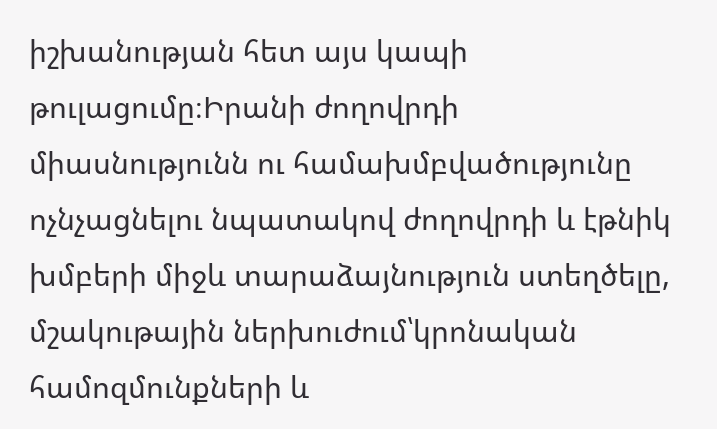իշխանության հետ այս կապի թուլացումը։Իրանի ժողովրդի միասնությունն ու համախմբվածությունը ոչնչացնելու նպատակով ժողովրդի և էթնիկ խմբերի միջև տարաձայնություն ստեղծելը, մշակութային ներխուժում՝կրոնական համոզմունքների և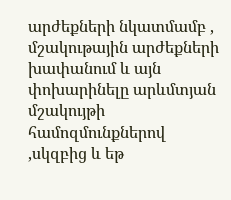արժեքների նկատմամբ , մշակութային արժեքների խափանում և այն փոխարինելը արևմտյան մշակույթի համոզմունքներով ,սկզբից և եթ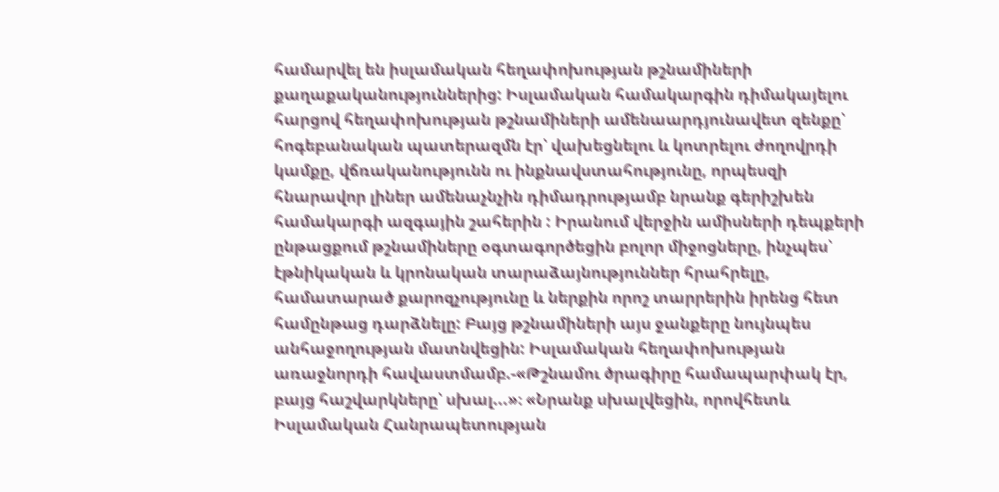համարվել են իսլամական հեղափոխության թշնամիների քաղաքականություններից: Իսլամական համակարգին դիմակայելու հարցով հեղափոխության թշնամիների ամենաարդյունավետ զենքը՝ հոգեբանական պատերազմն էր՝ վախեցնելու և կոտրելու ժողովրդի կամքը, վճռականությունն ու ինքնավստահությունը, որպեսզի հնարավոր լիներ ամենաչնչին դիմադրությամբ նրանք գերիշխեն համակարգի ազգային շահերին : Իրանում վերջին ամիսների դեպքերի ընթացքում թշնամիները օգտագործեցին բոլոր միջոցները, ինչպես՝ էթնիկական և կրոնական տարաձայնություններ հրահրելը, համատարած քարոզչությունը և ներքին որոշ տարրերին իրենց հետ համընթաց դարձնելը: Բայց թշնամիների այս ջանքերը նույնպես անհաջողության մատնվեցին: Իսլամական հեղափոխության առաջնորդի հավաստմամբ.-«Թշնամու ծրագիրը համապարփակ էր, բայց հաշվարկները՝ սխալ...»։ «Նրանք սխալվեցին, որովհետև Իսլամական Հանրապետության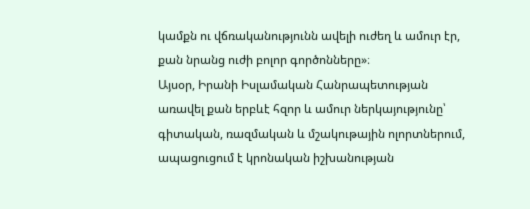կամքն ու վճռականությունն ավելի ուժեղ և ամուր էր, քան նրանց ուժի բոլոր գործոնները»։
Այսօր, Իրանի Իսլամական Հանրապետության առավել քան երբևէ հզոր և ամուր ներկայությունը՝ գիտական, ռազմական և մշակութային ոլորտներում, ապացուցում է կրոնական իշխանության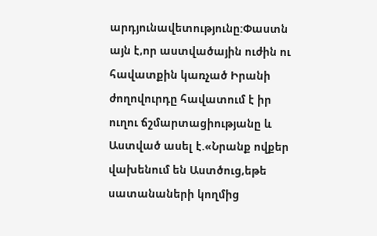արդյունավետությունը:Փաստն այն է,որ աստվածային ուժին ու հավատքին կառչած Իրանի ժողովուրդը հավատում է իր ուղու ճշմարտացիությանը և Աստված ասել է.«Նրանք ովքեր վախենում են Աստծուց,եթե սատանաների կողմից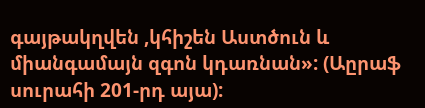գայթակղվեն ,կհիշեն Աստծուն և միանգամայն զգոն կդառնան»: (Աըրաֆ սուրահի 201-րդ այա):